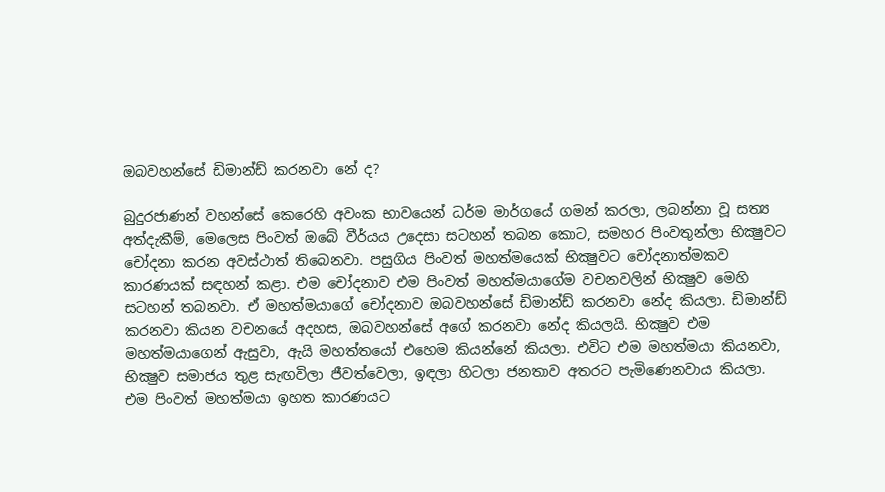ඔබවහන්සේ ඩිමාන්ඩ් කරනවා නේ ද?

බුදුරජාණන් වහන්සේ කෙරෙහි අවංක භාවයෙන් ධර්ම මාර්ගයේ ගමන් කරලා, ලබන්නා වූ සත්‍ය අත්දැකීම්, මෙලෙස පිංවත් ඔබේ වීර්යය උදෙසා සටහන් තබන කොට, සමහර පිංවතුන්ලා භික්‍ෂුවට චෝදනා කරන අවස්ථාත් තිබෙනවා. පසුගිය පිංවත් මහත්මයෙක් භික්‍ෂුවට චෝදනාත්මකව කාරණයක් සඳහන් කළා. එම චෝදනාව එම පිංවත් මහත්මයාගේම වචනවලින් භික්‍ෂුව මෙහි සටහන් තබනවා. ඒ මහත්මයාගේ චෝදනාව ඔබවහන්සේ ඩිමාන්ඩ් කරනවා නේද කියලා. ඩිමාන්ඩ් කරනවා කියන වචනයේ අදහස, ඔබවහන්සේ අගේ කරනවා නේද කියලයි. භික්‍ෂුව එම මහත්මයාගෙන් ඇසුවා, ඇයි මහත්තයෝ එහෙම කියන්නේ කියලා. එවිට එම මහත්මයා කියනවා, භික්‍ෂුව සමාජය තුළ සැඟවිලා ජීවත්වෙලා, ඉඳලා හිටලා ජනතාව අතරට පැමිණෙනවාය කියලා. එම පිංවත් මහත්මයා ඉහත කාරණයට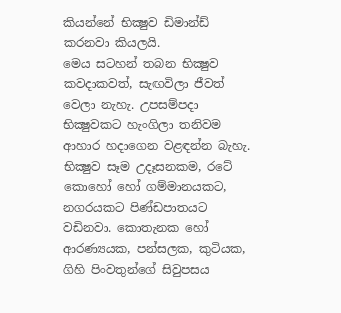කියන්නේ භික්‍ෂුව ඩිමාන්ඩ් කරනවා කියලයි.
මෙය සටහන් තබන භික්‍ෂුව කවදාකවත්, සැඟවිලා ජීවත් වෙලා නැහැ. උපසම්පදා භික්‍ෂුවකට හැංගිලා තනිවම ආහාර හදාගෙන වළඳන්න බැහැ. භික්‍ෂුව සෑම උදෑසනකම, රටේ කොහෝ හෝ ගම්මානයකට, නගරයකට පිණ්ඩපාතයට වඩිනවා. කොතැනක හෝ ආරණ්‍යයක, පන්සලක, කුටියක, ගිහි පිංවතුන්ගේ සිවුපසය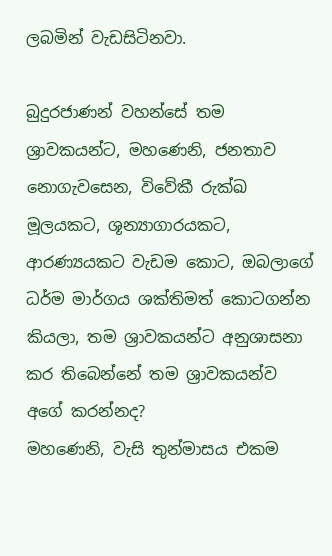ලබමින් වැඩසිටිනවා.

බුදුරජාණන් වහන්සේ තම ශ්‍රාවකයන්ට, මහණෙනි, ජනතාව නොගැවසෙන, විවේකී රුක්ඛ මූලයකට, ශූන්‍යාගාරයකට, ආරණ්‍යයකට වැඩම කොට, ඔබලාගේ ධර්ම මාර්ගය ශක්තිමත් කොටගන්න කියලා, තම ශ්‍රාවකයන්ට අනුශාසනා කර තිබෙන්නේ තම ශ්‍රාවකයන්ව අගේ කරන්නද?
මහණෙනි, වැසි තුන්මාසය එකම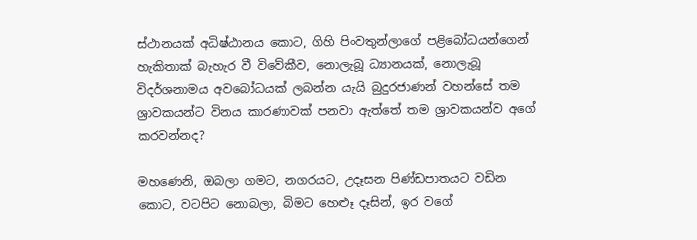ස්ථානයක් අධිෂ්ඨානය කොට, ගිහි පිංවතුන්ලාගේ පළිබෝධයන්ගෙන් හැකිතාක් බැහැර වී විවේකීව, නොලැබූ ධ්‍යානයක්, නොලැබූ විදර්ශනාමය අවබෝධයක් ලබන්න යැයි බුදුරජාණන් වහන්සේ තම ශ්‍රාවකයන්ට විනය කාරණාවක් පනවා ඇත්තේ තම ශ්‍රාවකයන්ව අගේ කරවන්නද?

මහණෙනි, ඔබලා ගමට, නගරයට, උදෑසන පිණ්ඩපාතයට වඩින කොට, වටපිට නොබලා, බිමට හෙළුෑ දෑසින්, ඉර වගේ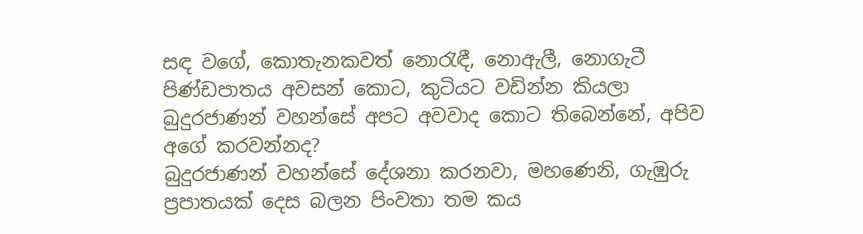සඳ වගේ, කොතැනකවත් නොරැඳී, නොඇලී, නොගැටී පිණ්ඩපාතය අවසන් කොට, කුටියට වඩින්න කියලා බුදුරජාණන් වහන්සේ අපට අවවාද කොට තිබෙන්නේ, අපිව අගේ කරවන්නද?
බුදුරජාණන් වහන්සේ දේශනා කරනවා, මහණෙනි, ගැඹුරු ප්‍රපාතයක් දෙස බලන පිංවතා තම කය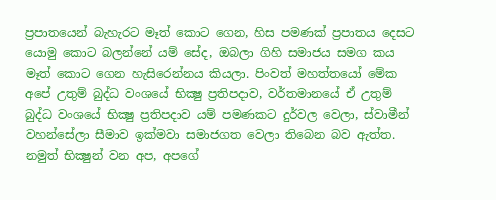ප්‍රපාතයෙන් බැහැරට මෑත් කොට ගෙන, හිස පමණක් ප්‍රපාතය දෙසට යොමු කොට බලන්නේ යම් සේද, ඔබලා ගිහි සමාජය සමග කය මෑත් කොට ගෙන හැසිරෙන්නය කියලා. පිංවත් මහත්තයෝ මේක අපේ උතුම් බුද්ධ වංශයේ භික්‍ෂු ප්‍රතිපදාව, වර්තමානයේ ඒ උතුම් බුද්ධ වංශයේ භික්‍ෂු ප්‍රතිපදාව යම් පමණකට දුර්වල වෙලා, ස්වාමීන් වහන්සේලා සීමාව ඉක්මවා සමාජගත වෙලා තිබෙන බව ඇත්ත. නමුත් භික්‍ෂුන් වන අප, අපගේ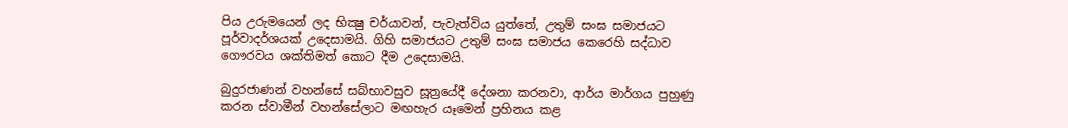පිය උරුමයෙන් ලද භික්‍ෂු චර්යාවන්, පැවැත්විය යුත්තේ, උතුම් සංඝ සමාජයට පූර්වාදර්ශයක් උදෙසාමයි. ගිහි සමාජයට උතුම් සංඝ සමාජය කෙරෙහි සද්ධාව ගෞරවය ශක්තිමත් කොට දීම උදෙසාමයි.

බුදුරජාණන් වහන්සේ සබ්භාවසුව සූත්‍රයේදී දේශනා කරනවා, ආර්ය මාර්ගය පුහුණු කරන ස්වාමීන් වහන්සේලාට මඟහැර යෑමෙන් ප්‍රහිනය කළ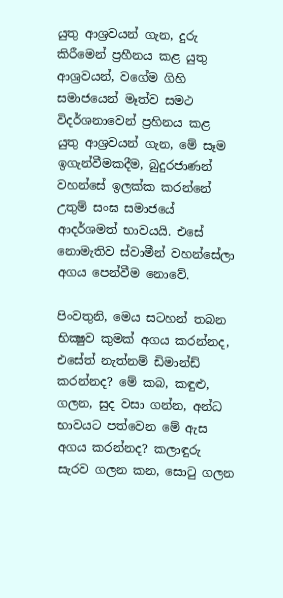යුතු ආශ්‍රවයන් ගැන, දුරු කිරීමෙන් ප්‍රහීනය කළ යුතු ආශ්‍රවයන්, වගේම ගිහි සමාජයෙන් මෑත්ව සමථ විදර්ශනාවෙන් ප්‍රහිනය කළ යුතු ආශ්‍රවයන් ගැන, මේ සෑම ඉගැන්වීමකදීම, බුදුරජාණන් වහන්සේ ඉලක්ක කරන්නේ උතුම් සංඝ සමාජයේ ආදර්ශමත් භාවයයි. එසේ නොමැතිව ස්වාමීන් වහන්සේලා අගය පෙන්වීම නොවේ.

පිංවතුනි, මෙය සටහන් තබන භික්‍ෂුව කුමක් අගය කරන්නද, එසේත් නැත්නම් ඩිමාන්ඩ් කරන්නද? මේ කබ, කඳුළු, ගලන, සුද වසා ගන්න, අන්ධ භාවයට පත්වෙන මේ ඇස අගය කරන්නද? කලාඳුරු සැරව ගලන කන, සොටු ගලන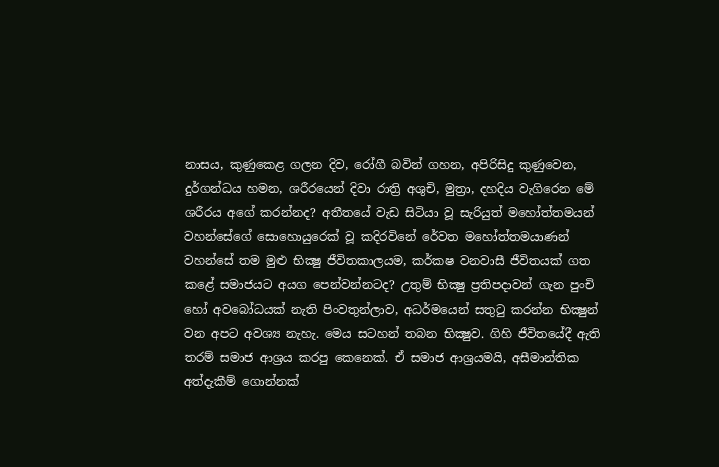නාසය, කුණුකෙළ ගලන දිව, රෝගී බවින් ගහන, අපිරිසිදු කුණුවෙන, දුර්ගන්ධය හමන, ශරීරයෙන් දිවා රාත්‍රි අශුචි, මුත්‍රා, දහදිය වැගිරෙන මේ ශරීරය අගේ කරන්නද? අතීතයේ වැඩ සිටියා වූ සැරියුත් මහෝත්තමයන් වහන්සේගේ සොහොයුරෙක් වූ කදිරවිනේ රේවත මහෝත්තමයාණන් වහන්සේ තම මුළු භික්‍ෂු ජීවිතකාලයම, කර්කෂ වනවාසී ජීවිතයක් ගත කළේ සමාජයට අයග පෙන්වන්නටද? උතුම් භික්‍ෂු ප්‍රතිපදාවන් ගැන පුංචි හෝ අවබෝධයක් නැති පිංවතුන්ලාව, අධර්මයෙන් සතුටු කරන්න භික්‍ෂුන් වන අපට අවශ්‍ය නැහැ. මෙය සටහන් තබන භික්‍ෂුව. ගිහි ජීවිතයේදී ඇති තරම් සමාජ ආශ්‍රය කරපු කෙනෙක්. ඒ සමාජ ආශ්‍රයමයි, අසීමාන්තික අත්දැකීම් ගොන්නක්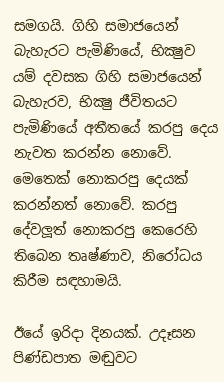සමගයි. ගිහි සමාජයෙන් බැහැරට පැමිණියේ, භික්‍ෂුව යම් දවසක ගිහි සමාජයෙන් බැහැරව, භික්‍ෂු ජීවිතයට පැමිණියේ අතීතයේ කරපු දෙය නැවත කරන්න නොවේ. මෙතෙක් නොකරපු දෙයක් කරන්නත් නොවේ. කරපු දේවලූත් නොකරපු කෙරෙහි තිබෙන තෘෂ්ණාව, නිරෝධය කිරීම සඳහාමයි.

ඊයේ ඉරිදා දිනයක්. උදෑසන පිණ්ඩපාත මඬුවට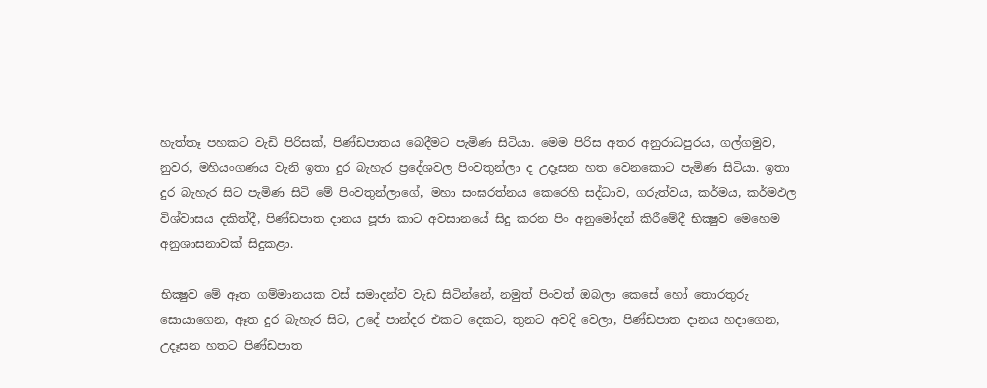හැත්තෑ පහකට වැඩි පිරිසක්, පිණ්ඩපාතය බෙදීමට පැමිණ සිටියා. මෙම පිරිස අතර අනුරාධපුරය, ගල්ගමුව, නුවර, මහියංගණය වැනි ඉතා දුර බැහැර ප්‍රදේශවල පිංවතුන්ලා ද උදෑසන හත වෙනකොට පැමිණ සිටියා. ඉතා දුර බැහැර සිට පැමිණ සිටි මේ පිංවතුන්ලාගේ, මහා සංඝරත්නය කෙරෙහි සද්ධාව, ගරුත්වය, කර්මය, කර්මඵල විශ්වාසය දකිත්දී, පිණ්ඩපාත දානය පූජා කාට අවසානයේ සිදු කරන පිං අනුමෝදන් කිරීමේදී භික්‍ෂුව මෙහෙම අනුශාසනාවක් සිදුකළා.

භික්‍ෂුව මේ ඈත ගම්මානයක වස් සමාදන්ව වැඩ සිටින්නේ, නමුත් පිංවත් ඔබලා කෙසේ හෝ තොරතුරු සොයාගෙන, ඈත දුර බැහැර සිට, උදේ පාන්දර එකට දෙකට, තුනට අවදි වෙලා, පිණ්ඩපාත දානය හදාගෙන, උදෑසන හතට පිණ්ඩපාත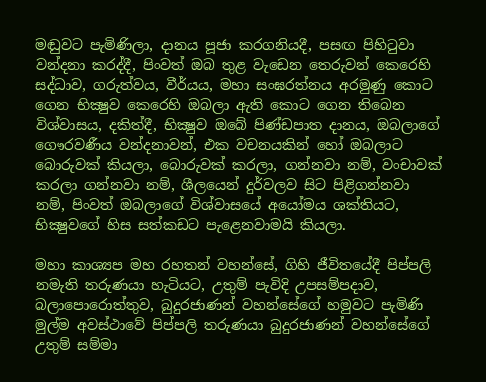මඬුවට පැමිණිලා, දානය පූජා කරගනියදී, පසඟ පිහිටුවා වන්දනා කරද්දී, පිංවත් ඔබ තුළ වැඩෙන තෙරුවන් කෙරෙහි සද්ධාව, ගරුත්වය, වීර්යය, මහා සංඝරත්නය අරමුණු කොට ගෙන භික්‍ෂුව කෙරෙහි ඔබලා ඇති කොට ගෙන තිබෙන විශ්වාසය, දකිත්දී, භික්‍ෂුව ඔබේ පිණ්ඩපාත දානය, ඔබලාගේ ගෞරවණීය වන්දනාවන්, එක වචනයකින් හෝ ඔබලාට බොරුවක් කියලා, බොරුවක් කරලා, ගන්නවා නම්, වංචාවක් කරලා ගන්නවා නම්, ශීලයෙන් දුර්වලව සිට පිළිගන්නවා නම්, පිංවත් ඔබලාගේ විශ්වාසයේ අයෝමය ශක්තියට, භික්‍ෂුවගේ හිස සත්කඩට පැළෙනවාමයි කියලා.

මහා කාශ්‍යප මහ රහතන් වහන්සේ, ගිහි ජීවිතයේදී පිප්පලි නමැති තරුණයා හැටියට, උතුම් පැවිදි උපසම්පදාව, බලාපොරොත්තුව, බුදුරජාණන් වහන්සේගේ හමුවට පැමිණි මුල්ම අවස්ථාවේ පිප්පලි තරුණයා බුදුරජාණන් වහන්සේගේ උතුම් සම්මා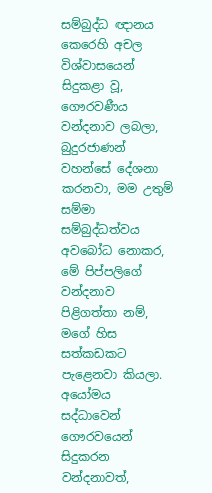සම්බුද්ධ ඥානය කෙරෙහි අචල විශ්වාසයෙන් සිදුකළා වූ, ගෞරවණීය වන්දනාව ලබලා, බුදුරජාණන් වහන්සේ දේශනා කරනවා, මම උතුම් සම්මා සම්බුද්ධත්වය අවබෝධ නොකර, මේ පිප්පලිගේ වන්දනාව පිළිගත්තා නම්, මගේ හිස සත්කඩකට පැළෙනවා කියලා. අයෝමය සද්ධාවෙන් ගෞරවයෙන් සිදුකරන වන්දනාවත්,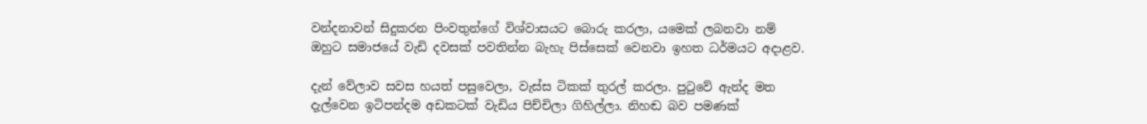වන්දනාවන් සිදුකරන පිංවතුන්ගේ විශ්වාසයට බොරු කරලා, යමෙක් ලබනවා නම් ඔහුට සමාජයේ වැඩි දවසක් පවතින්න බැහැ පිස්සෙක් වෙනවා ඉහත ධර්මයට අදාළව.

දැන් වේලාව සවස හයත් පසුවෙලා, වැස්ස ටිකක් තුරල් කරලා. පුටුවේ ඇන්ද මත දැල්වෙන ඉටිපන්දම අඩකටක් වැඩිය පිච්චිලා ගිහිල්ලා. නිහඬ බව පමණක්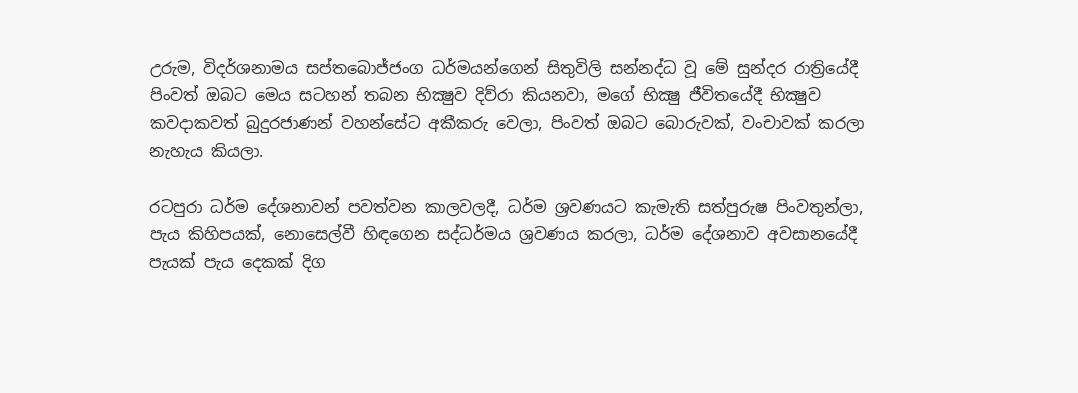උරුම, විදර්ශනාමය සප්තබොජ්ජංග ධර්මයන්ගෙන් සිතුවිලි සන්නද්ධ වූ මේ සුන්දර රාත්‍රියේදී පිංවත් ඔබට මෙය සටහන් තබන භික්‍ෂුව දිව්රා කියනවා, මගේ භික්‍ෂු ජීවිතයේදී භික්‍ෂුව කවදාකවත් බුදුරජාණන් වහන්සේට අකීකරු වෙලා, පිංවත් ඔබට බොරුවක්, වංචාවක් කරලා නැහැය කියලා.

රටපුරා ධර්ම දේශනාවන් පවත්වන කාලවලදී, ධර්ම ශ්‍රවණයට කැමැති සත්පුරුෂ පිංවතුන්ලා, පැය කිහිපයක්, නොසෙල්වී හිඳගෙන සද්ධර්මය ශ්‍රවණය කරලා, ධර්ම දේශනාව අවසානයේදී පැයක් පැය දෙකක් දිග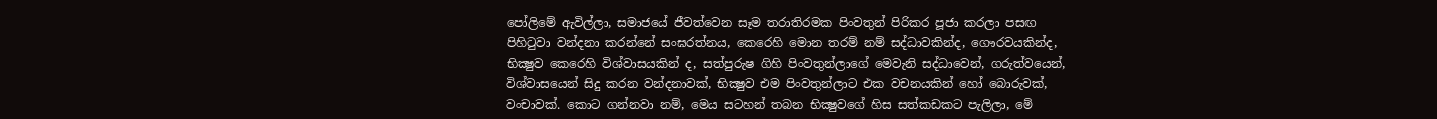පෝලිමේ ඇවිල්ලා, සමාජයේ ජීවත්වෙන සෑම තරාතිරමක පිංවතුන් පිරිකර පූජා කරලා පසඟ පිහිටුවා වන්දනා කරන්නේ සංඝරත්නය, කෙරෙහි මොන තරම් නම් සද්ධාවකින්ද, ගෞරවයකින්ද, භික්‍ෂුව කෙරෙහි විශ්වාසයකින් ද, සත්පුරුෂ ගිහි පිංවතුන්ලාගේ මෙවැනි සද්ධාවෙන්, ගරුත්වයෙන්, විශ්වාසයෙන් සිදු කරන වන්දනාවක්, භික්‍ෂුව එම පිංවතුන්ලාට එක වචනයකින් හෝ බොරුවක්, වංචාවක්. කොට ගන්නවා නම්, මෙය සටහන් තබන භික්‍ෂුවගේ හිස සත්කඩකට පැලිලා, මේ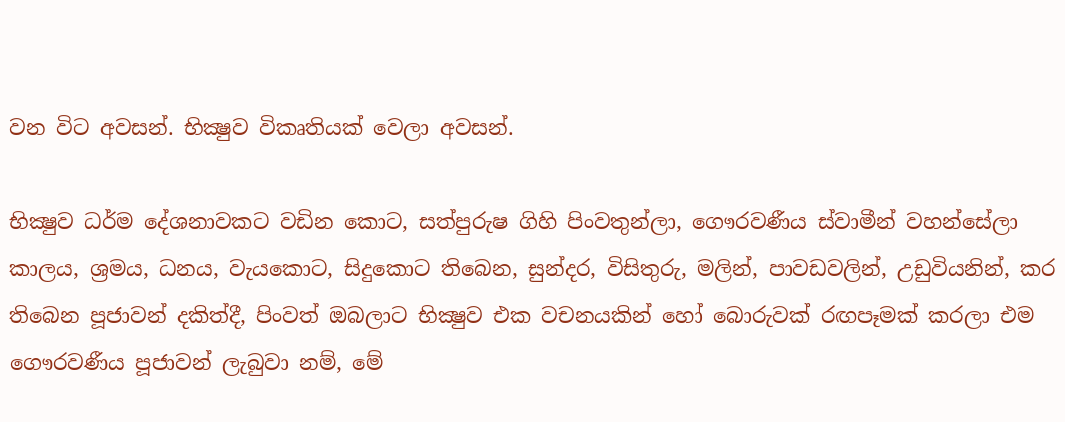වන විට අවසන්. භික්‍ෂුව විකෘතියක් වෙලා අවසන්.

භික්‍ෂුව ධර්ම දේශනාවකට වඩින කොට, සත්පුරුෂ ගිහි පිංවතුන්ලා, ගෞරවණීය ස්වාමීන් වහන්සේලා කාලය, ශ්‍රමය, ධනය, වැයකොට, සිදුකොට තිබෙන, සුන්දර, විසිතුරු, මලින්, පාවඩවලින්, උඩුවියනින්, කර තිබෙන පූජාවන් දකිත්දී, පිංවත් ඔබලාට භික්‍ෂුව එක වචනයකින් හෝ බොරුවක් රඟපෑමක් කරලා එම ගෞරවණීය පූජාවන් ලැබුවා නම්, මේ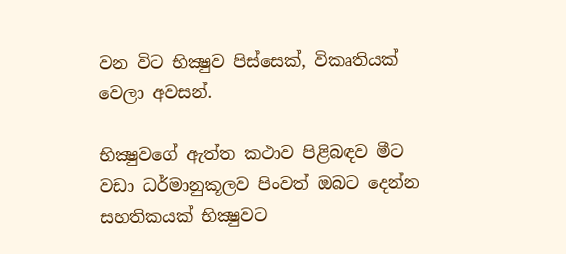වන විට භික්‍ෂුව පිස්සෙක්, විකෘතියක් වෙලා අවසන්.

භික්‍ෂුවගේ ඇත්ත කථාව පිළිබඳව මීට වඩා ධර්මානුකූලව පිංවත් ඔබට දෙන්න සහතිකයක් භික්‍ෂුවට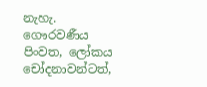නැහැ. ගෞරවණීය පිංවත, ලෝකය චෝදනාවන්ටත්,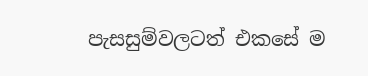පැසසුම්වලටත් එකසේ ම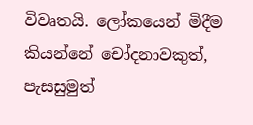විවෘතයි. ලෝකයෙන් මිදීම කියන්නේ චෝදනාවකුත්, පැසසුමුත්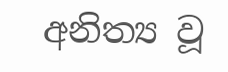අනිත්‍ය වූ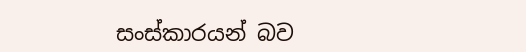සංස්කාරයන් බව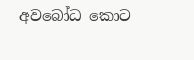අවබෝධ කොට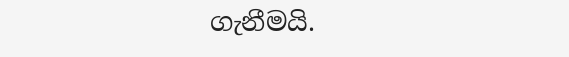ගැනීමයි.